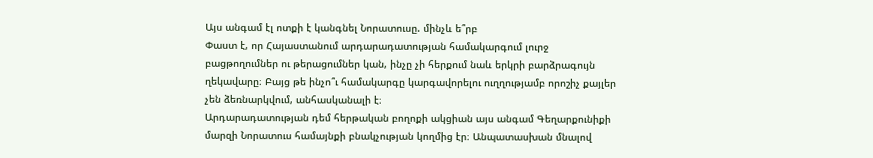Այս անգամ էլ ոտքի է կանգնել Նորատուսը. մինչև ե՞րբ
Փաստ է, որ Հայաստանում արդարադատության համակարգում լուրջ բացթողումներ ու թերացումներ կան, ինչը չի հերքում նաև երկրի բարձրագույն ղեկավարը։ Բայց թե ինչո՞ւ համակարգը կարգավորելու ուղղությամբ որոշիչ քայլեր չեն ձեռնարկվում, անհասկանալի է։
Արդարադատության դեմ հերթական բողոքի ակցիան այս անգամ Գեղարքունիքի մարզի Նորատուս համայնքի բնակչության կողմից էր։ Անպատասխան մնալով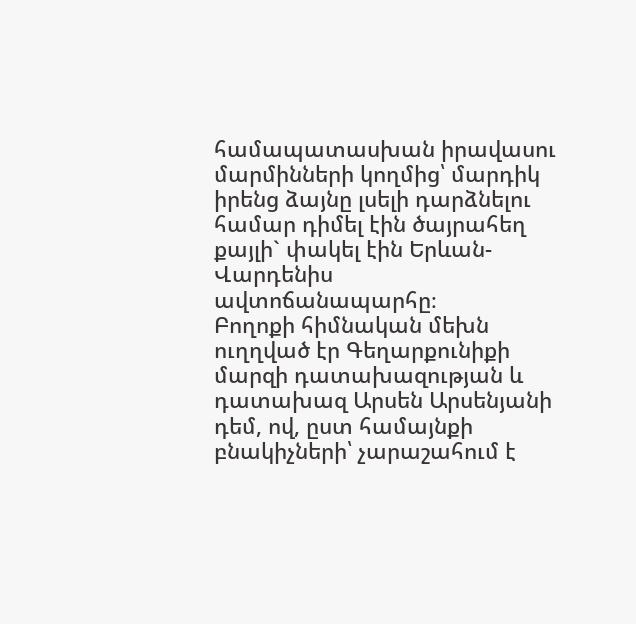համապատասխան իրավասու մարմինների կողմից՝ մարդիկ իրենց ձայնը լսելի դարձնելու համար դիմել էին ծայրահեղ քայլի` փակել էին Երևան-Վարդենիս ավտոճանապարհը։
Բողոքի հիմնական մեխն ուղղված էր Գեղարքունիքի մարզի դատախազության և դատախազ Արսեն Արսենյանի դեմ, ով, ըստ համայնքի բնակիչների՝ չարաշահում է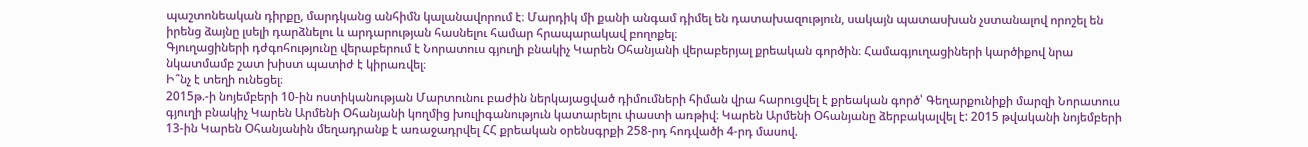պաշտոնեական դիրքը, մարդկանց անհիմն կալանավորում է։ Մարդիկ մի քանի անգամ դիմել են դատախազություն, սակայն պատասխան չստանալով որոշել են իրենց ձայնը լսելի դարձնելու և արդարության հասնելու համար հրապարակավ բողոքել։
Գյուղացիների դժգոհությունը վերաբերում է Նորատուս գյուղի բնակիչ Կարեն Օհանյանի վերաբերյալ քրեական գործին։ Համագյուղացիների կարծիքով նրա նկատմամբ շատ խիստ պատիժ է կիրառվել։
Ի՞նչ է տեղի ունեցել։
2015թ.-ի նոյեմբերի 10-ին ոստիկանության Մարտունու բաժին ներկայացված դիմումների հիման վրա հարուցվել է քրեական գործ՝ Գեղարքունիքի մարզի Նորատուս գյուղի բնակիչ Կարեն Արմենի Օհանյանի կողմից խուլիգանություն կատարելու փաստի առթիվ։ Կարեն Արմենի Օհանյանը ձերբակալվել է: 2015 թվականի նոյեմբերի 13-ին Կարեն Օհանյանին մեղադրանք է առաջադրվել ՀՀ քրեական օրենսգրքի 258-րդ հոդվածի 4-րդ մասով.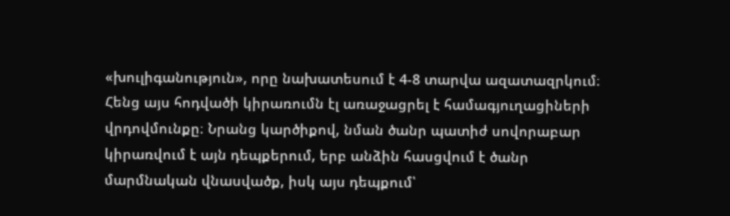«խուլիգանություն», որը նախատեսում է 4-8 տարվա ազատազրկում։
Հենց այս հոդվածի կիրառումն էլ առաջացրել է համագյուղացիների վրդովմունքը։ Նրանց կարծիքով, նման ծանր պատիժ սովորաբար կիրառվում է այն դեպքերում, երբ անձին հասցվում է ծանր մարմնական վնասվածք, իսկ այս դեպքում՝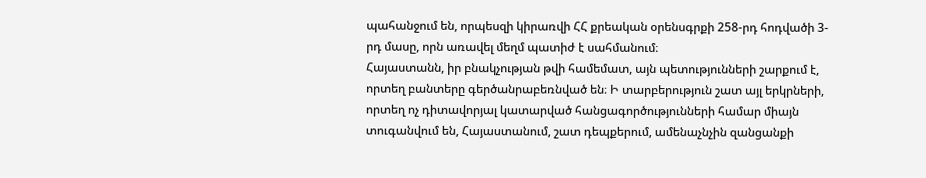պահանջում են, որպեսզի կիրառվի ՀՀ քրեական օրենսգրքի 258-րդ հոդվածի 3-րդ մասը, որն առավել մեղմ պատիժ է սահմանում։
Հայաստանն, իր բնակչության թվի համեմատ, այն պետությունների շարքում է, որտեղ բանտերը գերծանրաբեռնված են։ Ի տարբերություն շատ այլ երկրների, որտեղ ոչ դիտավորյալ կատարված հանցագործությունների համար միայն տուգանվում են, Հայաստանում, շատ դեպքերում, ամենաչնչին զանցանքի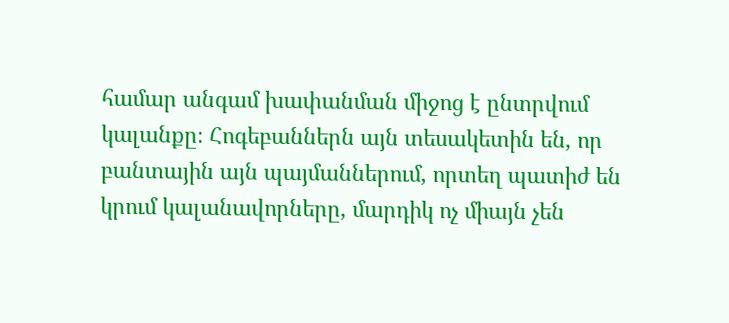համար անգամ խափանման միջոց է ընտրվում կալանքը։ Հոգեբաններն այն տեսակետին են, որ բանտային այն պայմաններում, որտեղ պատիժ են կրում կալանավորները, մարդիկ ոչ միայն չեն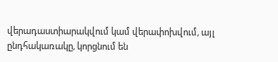վերադաստիարակվում կամ վերափոխվում, այլ ընդհակառակը, կորցնում են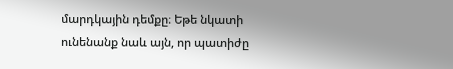մարդկային դեմքը։ Եթե նկատի ունենանք նաև այն, որ պատիժը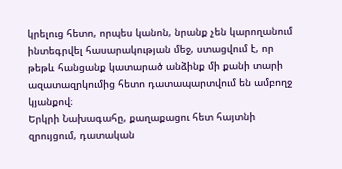կրելուց հետո, որպես կանոն, նրանք չեն կարողանում ինտեգրվել հասարակության մեջ, ստացվում է, որ թեթև հանցանք կատարած անձինք մի քանի տարի ազատազրկումից հետո դատապարտվում են ամբողջ կյանքով։
Երկրի Նախագահը, քաղաքացու հետ հայտնի զրույցում, դատական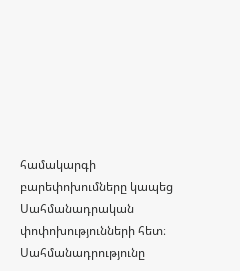համակարգի բարեփոխումները կապեց Սահմանադրական փոփոխությունների հետ։
Սահմանադրությունը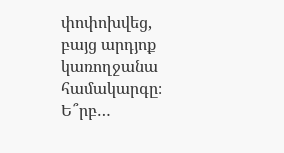փոփոխվեց, բայց արդյոք կառողջանա համակարգը։ Ե՞րբ…